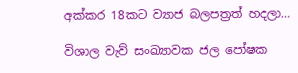අක්කර 18කට ව්‍යාජ බලපත්‍රත් හදලා…

විශාල වැව් සංඛ්‍යාවක ජල පෝෂක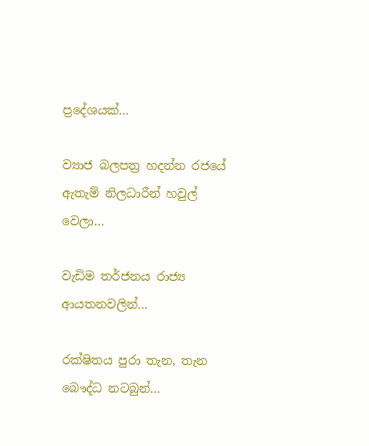ප්‍රදේශයක්…

ව්‍යාජ බලපත්‍ර හදන්න රජයේ ඇතැම් නිලධාරීන් හවුල් වෙලා…

වැඩිම තර්ජනය රාජ්‍ය ආයතනවලින්…

රක්ෂිතය පුරා තැන, තැන බෞද්ධ නටබුන්…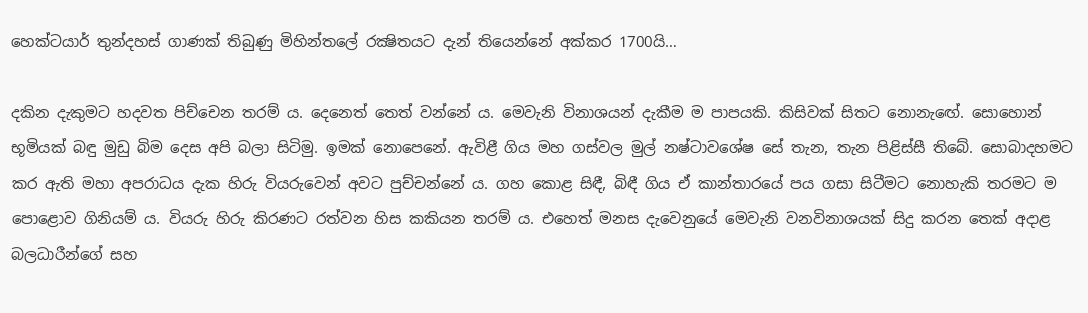හෙක්ටයාර් තුන්දහස් ගාණක් තිබුණු මිහින්තලේ රක්‍ෂිතයට දැන් තියෙන්නේ අක්කර 1700යි…

දකින දැකුමට හදවත පිච්චෙන තරම් ය. දෙනෙත් තෙත් වන්නේ ය. මෙවැනි විනාශයන් දැකීම ම පාපයකි. කිසිවක් සිතට නොනැඟේ. සොහොන් භූමියක් බඳු මුඩු බිම දෙස අපි බලා සිටිමු. ඉමක් නොපෙනේ. ඇවිළී ගිය මහ ගස්වල මුල් නෂ්ටාවශේෂ සේ තැන, තැන පිළිස්සී තිබේ. සොබාදහමට කර ඇති මහා අපරාධය දැක හිරු වියරුවෙන් අවට පුච්චන්නේ ය. ගහ කොළ සිඳී, බිඳී ගිය ඒ කාන්තාරයේ පය ගසා සිටීමට නොහැකි තරමට ම පොළොව ගිනියම් ය. වියරු හිරු කිරණට රත්වන හිස කකියන තරම් ය. එහෙත් මනස දැවෙනුයේ මෙවැනි වනවිනාශයක් සිදු කරන තෙක් අදාළ බලධාරීන්ගේ සහ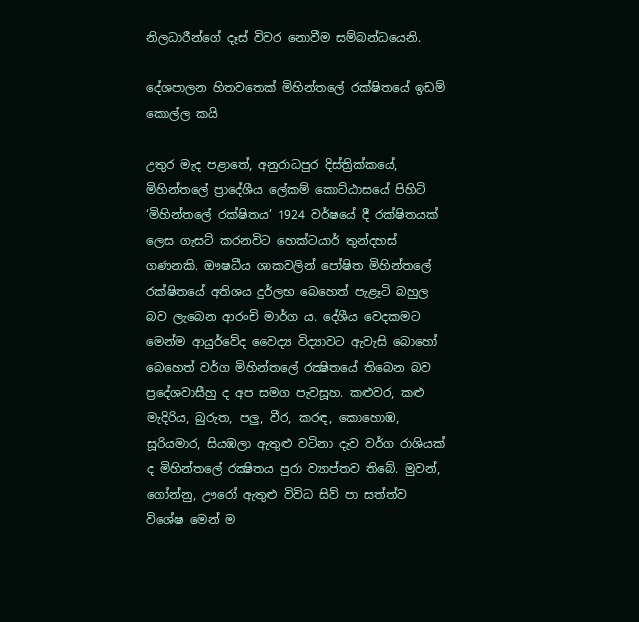නිලධාරීන්ගේ දෑස් විවර නොවීම සම්බන්ධයෙනි.

දේශපාලන හිතවතෙක් මිහින්තලේ රක්ෂිතයේ ඉඩම් කොල්ල කයි

උතුර මැද පළාතේ, අනුරාධපුර දිස්ත්‍රික්කයේ, මිහින්තලේ ප්‍රාදේශීය ලේකම් කොට්ඨාසයේ පිහිටි ‘මිහින්තලේ රක්ෂිතය’ 1924 වර්ෂයේ දී රක්ෂිතයක් ලෙස ගැසට් කරනවිට හෙක්ටයාර් තුන්දහස් ගණනකි. ඖෂධීය ශාකවලින් පෝෂිත මිහින්තලේ රක්ෂිතයේ අතිශය දුර්ලභ බෙහෙත් පැළෑටි බහුල බව ලැබෙන ආරංචි මාර්ග ය. දේශීය වෙදකමට මෙන්ම ආයුර්වේද වෛද්‍ය විද්‍යාවට ඇවැසි බොහෝ බෙහෙත් වර්ග මිහින්තලේ රක්‍ෂිතයේ තිබෙන බව ප්‍රදේශවාසීහු ද අප සමග පැවසූහ. කළුවර, කළු මැදිරිය, බුරුත, පලු, වීර, කරඳ, කොහොඹ, සූරියමාර, සියඹලා ඇතුළු වටිනා දැව වර්ග රාශියක් ද මිහින්තලේ රක්‍ෂිතය පුරා ව්‍යාප්තව තිබේ. මුවන්, ගෝන්නු, ඌරෝ ඇතුළු විවිධ සිව් පා සත්ත්ව විශේෂ මෙන් ම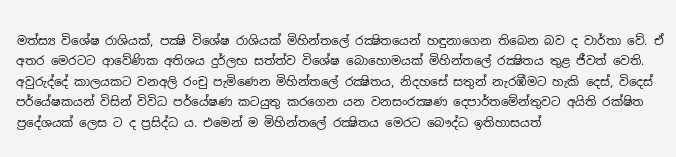මත්ස්‍ය විශේෂ රාශියක්, පක්‍ෂි විශේෂ රාශියක් මිහින්තලේ රක්‍ෂිතයෙන් හඳුනාගෙන තිබෙන බව ද වාර්තා වේ. ඒ අතර මෙරටට ආවේණික අතිශය දුර්ලභ සත්ත්ව විශේෂ බොහොමයක් මිහින්තලේ රක්‍ෂිතය තුළ ජීවත් වෙති. අවුරුද්දේ කාලයකට වනඅලි රංචු පැමිණෙන මිහින්තලේ රක්‍ෂිතය, නිදහසේ සතුන් නැරඹීමට හැකි දෙස්, විදෙස් පර්යේෂකයන් විසින් විවිධ පර්යේෂණ කටයුතු කරගෙන යන වනසංරක්‍ෂණ දෙපාර්තමේන්තුවට අයිති රක්ෂිත ප්‍රදේශයක් ලෙස ට ද ප්‍රසිද්ධ ය. එමෙන් ම මිහින්තලේ රක්‍ෂිතය මෙරට බෞද්ධ ඉතිහාසයත්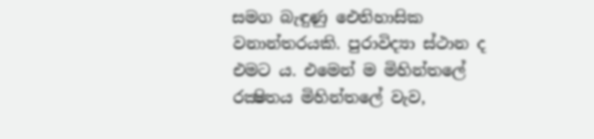සමග බැඳුණු ඓතිහාසික වනාන්තරයකි. පුරාවිද්‍යා ස්ථාන ද එමට ය. එමෙන් ම මිහින්තලේ රක්‍ෂිතය මිහින්තලේ වැව,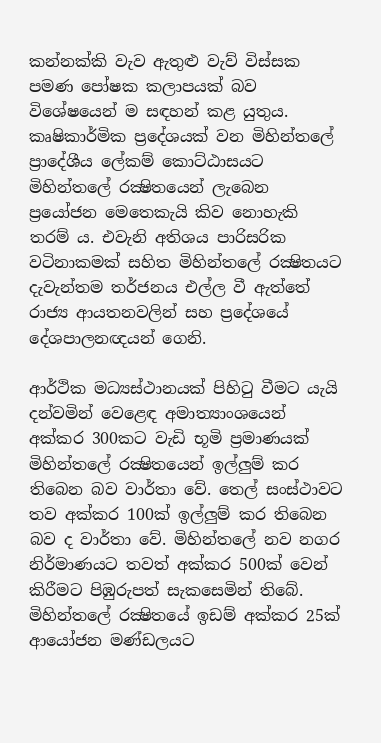කන්නක්කි වැව ඇතුළු වැව් විස්සක පමණ පෝෂක කලාපයක් බව විශේෂයෙන් ම සඳහන් කළ යුතුය. කෘෂිකාර්මික ප්‍රදේශයක් වන මිහින්තලේ ප්‍රාදේශීය ලේකම් කොට්ඨාසයට මිහින්තලේ රක්‍ෂිතයෙන් ලැබෙන ප්‍රයෝජන මෙතෙකැයි කිව නොහැකි තරම් ය. එවැනි අතිශය පාරිසරික වටිනාකමක් සහිත මිහින්තලේ රක්‍ෂිතයට දැවැන්තම තර්ජනය එල්ල වී ඇත්තේ රාජ්‍ය ආයතනවලින් සහ ප්‍රදේශයේ දේශපාලනඥයන් ගෙනි.

ආර්ථික මධ්‍යස්ථානයක් පිහිටු වීමට යැයි දන්වමින් වෙළෙඳ අමාත්‍යාංශයෙන් අක්කර 300කට වැඩි භූමි ප්‍රමාණයක් මිහින්තලේ රක්‍ෂිතයෙන් ඉල්ලුම් කර තිබෙන බව වාර්තා වේ. තෙල් සංස්ථාවට තව අක්කර 100ක් ඉල්ලුම් කර තිබෙන බව ද වාර්තා වේ. මිහින්තලේ නව නගර නිර්මාණයට තවත් අක්කර 500ක් වෙන් කිරීමට පිඹුරුපත් සැකසෙමින් තිබේ. මිහින්තලේ රක්‍ෂිතයේ ඉඩම් අක්කර 25ක් ආයෝජන මණ්ඩලයට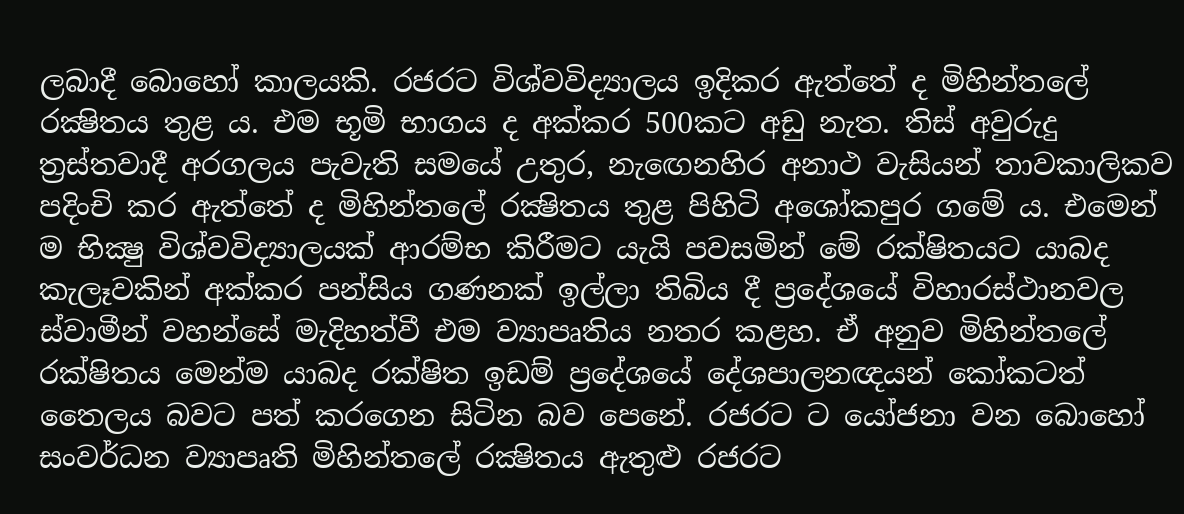ලබාදී බොහෝ කාලයකි. රජරට විශ්වවිද්‍යාලය ඉදිකර ඇත්තේ ද මිහින්තලේ රක්‍ෂිතය තුළ ය. එම භූමි භාගය ද අක්කර 500කට අඩු නැත. තිස් අවුරුදු ත්‍රස්තවාදී අරගලය පැවැති සමයේ උතුර, නැඟෙනහිර අනාථ වැසියන් තාවකාලිකව පදිංචි කර ඇත්තේ ද මිහින්තලේ රක්‍ෂිතය තුළ පිහිටි අශෝකපුර ගමේ ය. එමෙන් ම භික්‍ෂු විශ්වවිද්‍යාලයක් ආරම්භ කිරීමට යැයි පවසමින් මේ රක්ෂිතයට යාබද කැලෑවකින් අක්කර පන්සිය ගණනක් ඉල්ලා තිබිය දී ප්‍රදේශයේ විහාරස්ථානවල ස්වාමීන් වහන්සේ මැදිහත්වී එම ව්‍යාපෘතිය නතර කළහ. ඒ අනුව මිහින්තලේ රක්ෂිතය මෙන්ම යාබද රක්ෂිත ඉඩම් ප්‍රදේශයේ දේශපාලනඥයන් කෝකටත් තෛලය බවට පත් කරගෙන සිටින බව පෙනේ. රජරට ට යෝජනා වන බොහෝ සංවර්ධන ව්‍යාපෘති මිහින්තලේ රක්‍ෂිතය ඇතුළු රජරට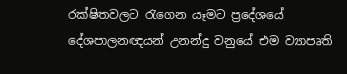රක්ෂිතවලට රැගෙන යෑමට ප්‍රදේශයේ දේශපාලනඥයන් උනන්දු වනුයේ එම ව්‍යාපෘති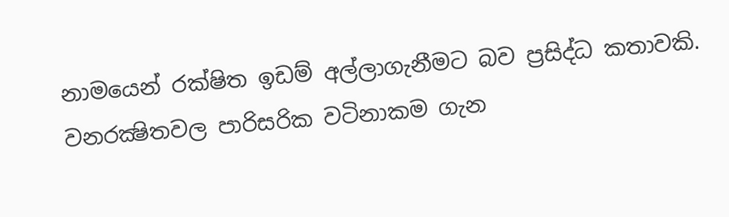නාමයෙන් රක්ෂිත ඉඩම් අල්ලාගැනීමට බව ප්‍රසිද්ධ කතාවකි. වනරක්‍ෂිතවල පාරිසරික වටිනාකම ගැන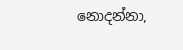නොදන්නා,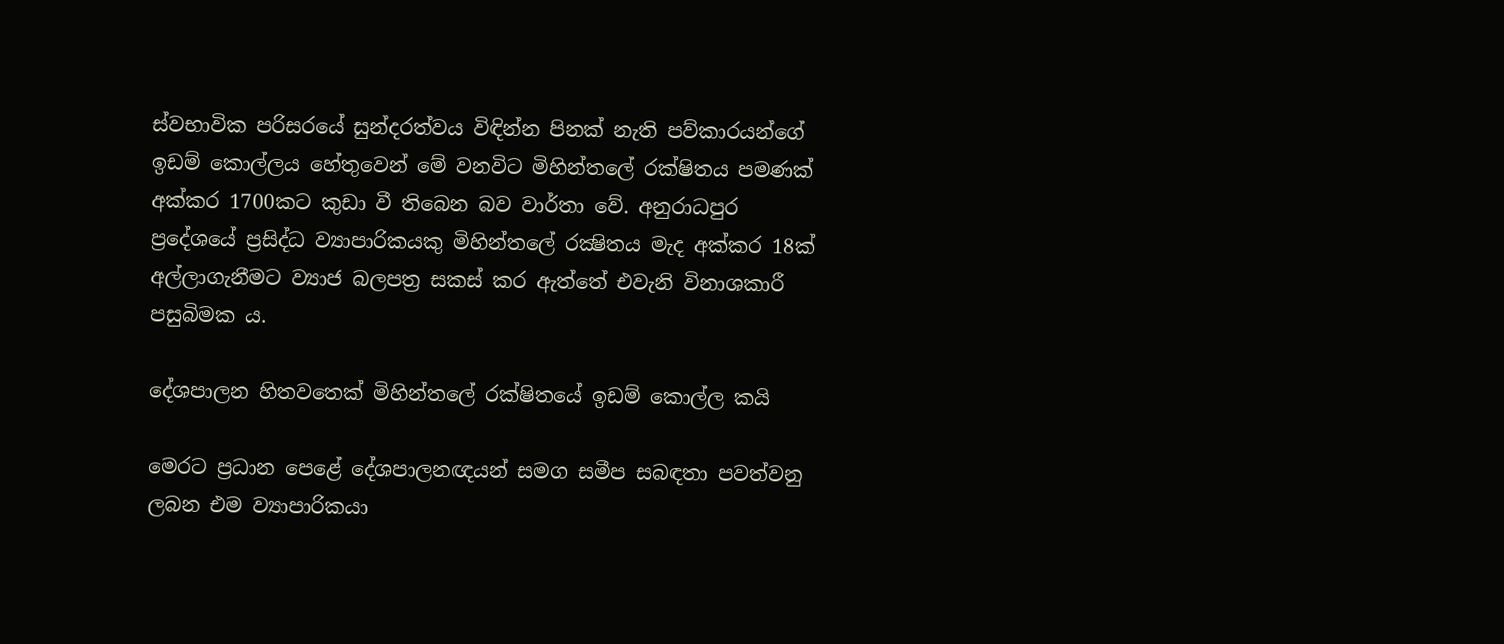ස්වභාවික පරිසරයේ සුන්දරත්වය විඳින්න පිනක් නැති පව්කාරයන්ගේ ඉඩම් කොල්ලය හේතුවෙන් මේ වනවිට මිහින්තලේ රක්ෂිතය පමණක් අක්කර 1700කට කුඩා වී තිබෙන බව වාර්තා වේ. අනුරාධපුර ප්‍රදේශයේ ප්‍රසිද්ධ ව්‍යාපාරිකයකු මිහින්තලේ රක්‍ෂිතය මැද අක්කර 18ක් අල්ලාගැනීමට ව්‍යාජ බලපත්‍ර සකස් කර ඇත්තේ එවැනි විනාශකාරී පසුබිමක ය.

දේශපාලන හිතවතෙක් මිහින්තලේ රක්ෂිතයේ ඉඩම් කොල්ල කයි

මෙරට ප්‍රධාන පෙළේ දේශපාලනඥයන් සමග සමීප සබඳතා පවත්වනු ලබන එම ව්‍යාපාරිකයා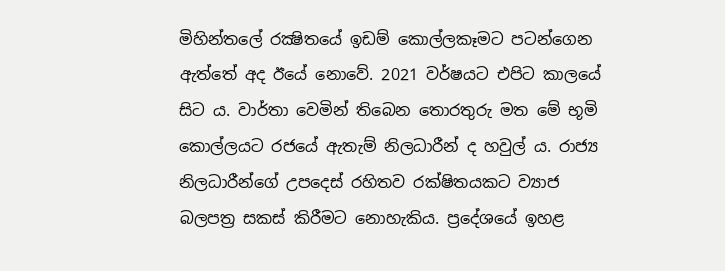මිහින්තලේ රක්‍ෂිතයේ ඉඩම් කොල්ලකෑමට පටන්ගෙන ඇත්තේ අද ඊයේ නොවේ. 2021 වර්ෂයට එපිට කාලයේ සිට ය. වාර්තා වෙමින් තිබෙන තොරතුරු මත මේ භූමි කොල්ලයට රජයේ ඇතැම් නිලධාරීන් ද හවුල් ය. රාජ්‍ය නිලධාරීන්ගේ උපදෙස් රහිතව රක්ෂිතයකට ව්‍යාජ බලපත්‍ර සකස් කිරීමට නොහැකිය. ප්‍රදේශයේ ඉහළ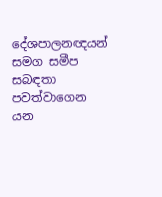දේශපාලනඥයන් සමග සමීප සබඳතා පවත්වාගෙන යන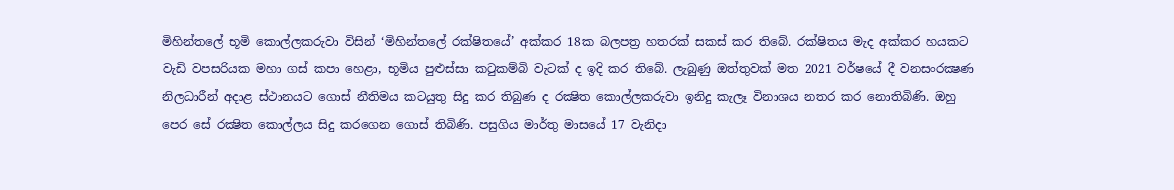මිහින්තලේ භූමි කොල්ලකරුවා විසින් ‘මිහින්තලේ රක්ෂිතයේ’ අක්කර 18ක බලපත්‍ර හතරක් සකස් කර තිබේ. රක්ෂිතය මැද අක්කර හයකට වැඩි වපසරියක මහා ගස් කපා හෙළා, භූමිය පුළුස්සා කටුකම්බි වැටක් ද ඉදි කර තිබේ. ලැබුණු ඔත්තුවක් මත 2021 වර්ෂයේ දී වනසංරක්‍ෂණ නිලධාරීන් අදාළ ස්ථානයට ගොස් නීතිමය කටයුතු සිදු කර තිබුණ ද රක්‍ෂිත කොල්ලකරුවා ඉනිදු කැලෑ විනාශය නතර කර නොතිබිණි. ඔහු පෙර සේ රක්‍ෂිත කොල්ලය සිදු කරගෙන ගොස් තිබිණි. පසුගිය මාර්තු මාසයේ 17 වැනිදා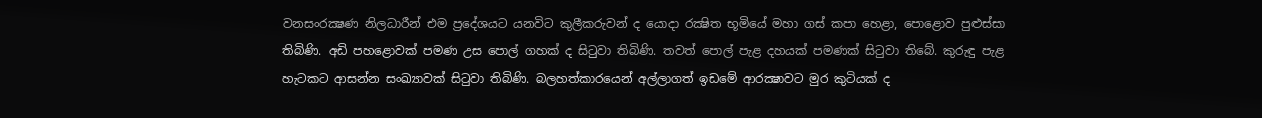වනසංරක්‍ෂණ නිලධාරීන් එම ප්‍රදේශයට යනවිට කුලීකරුවන් ද යොදා රක්‍ෂිත භූමියේ මහා ගස් කපා හෙළා, පොළොව පුළුස්සා තිබිණි. අඩි පහළොවක් පමණ උස පොල් ගහක් ද සිටුවා තිබිණි. තවත් පොල් පැළ දහයක් පමණක් සිටුවා තිබේ. කුරුඳු පැළ හැටකට ආසන්න සංඛ්‍යාවක් සිටුවා තිබිණි. බලහත්කාරයෙන් අල්ලාගත් ඉඩමේ ආරක්‍ෂාවට මුර කුටියක් ද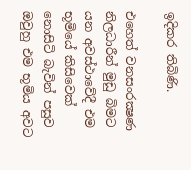ඉදිකර තිබිණි.

එහෙත් වනසංරක්‍ෂණ නිලධාරීන් මුඩු බිමට යන අවස්ථාවේදී එම භූමියේ කිසිවෙක් නොසිටි බැවින් පසුව ඔවුහු එම භූමිය අවට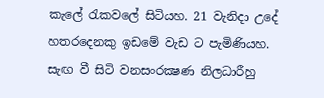කැලේ රැකවලේ සිටියහ. 21 වැනිදා උදේ හතරදෙනකු ඉඩමේ වැඩ ට පැමිණියහ. සැඟ වී සිටි වනසංරක්‍ෂණ නිලධාරීහු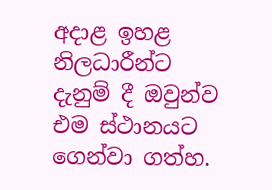අදාළ ඉහළ නිලධාරීන්ට දැනුම් දී ඔවුන්ව එම ස්ථානයට ගෙන්වා ගත්හ.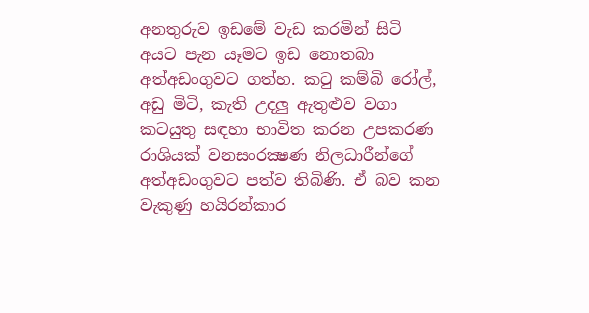අනතුරුව ඉඩමේ වැඩ කරමින් සිටි අයට පැන යෑමට ඉඩ නොතබා අත්අඩංගුවට ගත්හ. කටු කම්බි රෝල්, අඩු මිටි, කැති උදලු ඇතුළුව වගා කටයුතු සඳහා භාවිත කරන උපකරණ රාශියක් වනසංරක්‍ෂණ නිලධාරීන්ගේ අත්අඩංගුවට පත්ව තිබිණි. ඒ බව කන වැකුණු හයිරන්කාර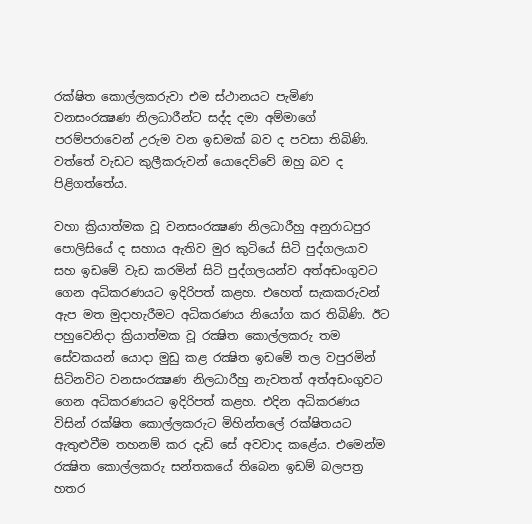රක්ෂිත කොල්ලකරුවා එම ස්ථානයට පැමිණ වනසංරක්‍ෂණ නිලධාරීන්ට සද්ද දමා අම්මාගේ පරම්පරාවෙන් උරුම වන ඉඩමක් බව ද පවසා තිබිණි. වත්තේ වැඩට කුලීකරුවන් යොදෙව්වේ ඔහු බව ද පිළිගත්තේය.

වහා ක්‍රියාත්මක වූ වනසංරක්‍ෂණ නිලධාරීහු අනුරාධපුර පොලිසියේ ද සහාය ඇතිව මුර කුටියේ සිටි පුද්ගලයාව සහ ඉඩමේ වැඩ කරමින් සිටි පුද්ගලයන්ව අත්අඩංගුවට ගෙන අධිකරණයට ඉදිරිපත් කළහ. එහෙත් සැකකරුවන් ඇප මත මුදාහැරීමට අධිකරණය නියෝග කර තිබිණි. ඊට පහුවෙනිදා ක්‍රියාත්මක වූ රක්‍ෂිත කොල්ලකරු තම සේවකයන් යොදා මුඩු කළ රක්‍ෂිත ඉඩමේ තල වපුරමින් සිටිනවිට වනසංරක්‍ෂණ නිලධාරීහු නැවතත් අත්අඩංගුවට ගෙන අධිකරණයට ඉදිරිපත් කළහ. එදින අධිකරණය විසින් රක්ෂිත කොල්ලකරුට මිහින්තලේ රක්ෂිතයට ඇතුළුවීම තහනම් කර දැඩි සේ අවවාද කළේය. එමෙන්ම රක්‍ෂිත කොල්ලකරු සන්තකයේ තිබෙන ඉඩම් බලපත්‍ර හතර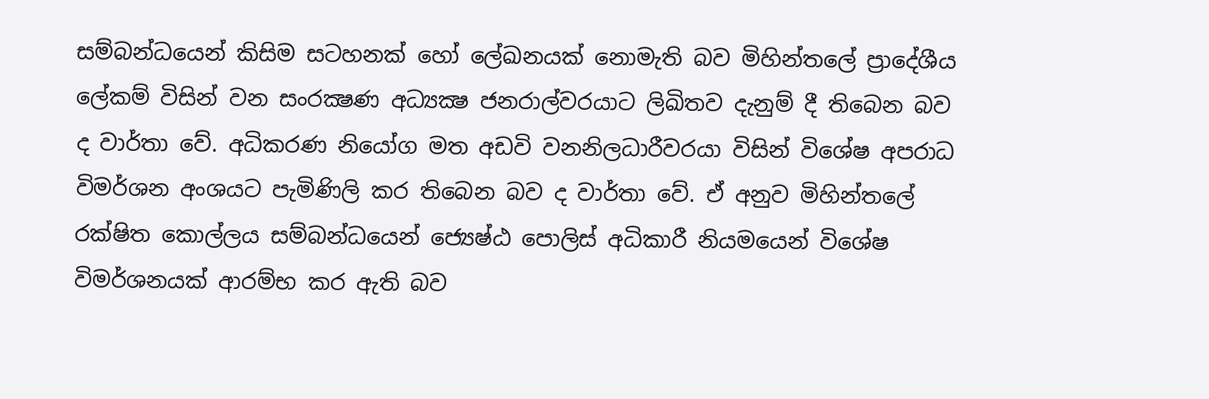සම්බන්ධයෙන් කිසිම සටහනක් හෝ ලේඛනයක් නොමැති බව මිහින්තලේ ප්‍රාදේශීය ලේකම් විසින් වන සංරක්‍ෂණ අධ්‍යක්‍ෂ ජනරාල්වරයාට ලිඛිතව දැනුම් දී තිබෙන බව ද වාර්තා වේ. අධිකරණ නියෝග මත අඩවි වනනිලධාරීවරයා විසින් විශේෂ අපරාධ විමර්ශන අංශයට පැමිණිලි කර තිබෙන බව ද වාර්තා වේ. ඒ අනුව මිහින්තලේ රක්ෂිත කොල්ලය සම්බන්ධයෙන් ජ්‍යෙෂ්ඨ පොලිස් අධිකාරී නියමයෙන් විශේෂ විමර්ශනයක් ආරම්භ කර ඇති බව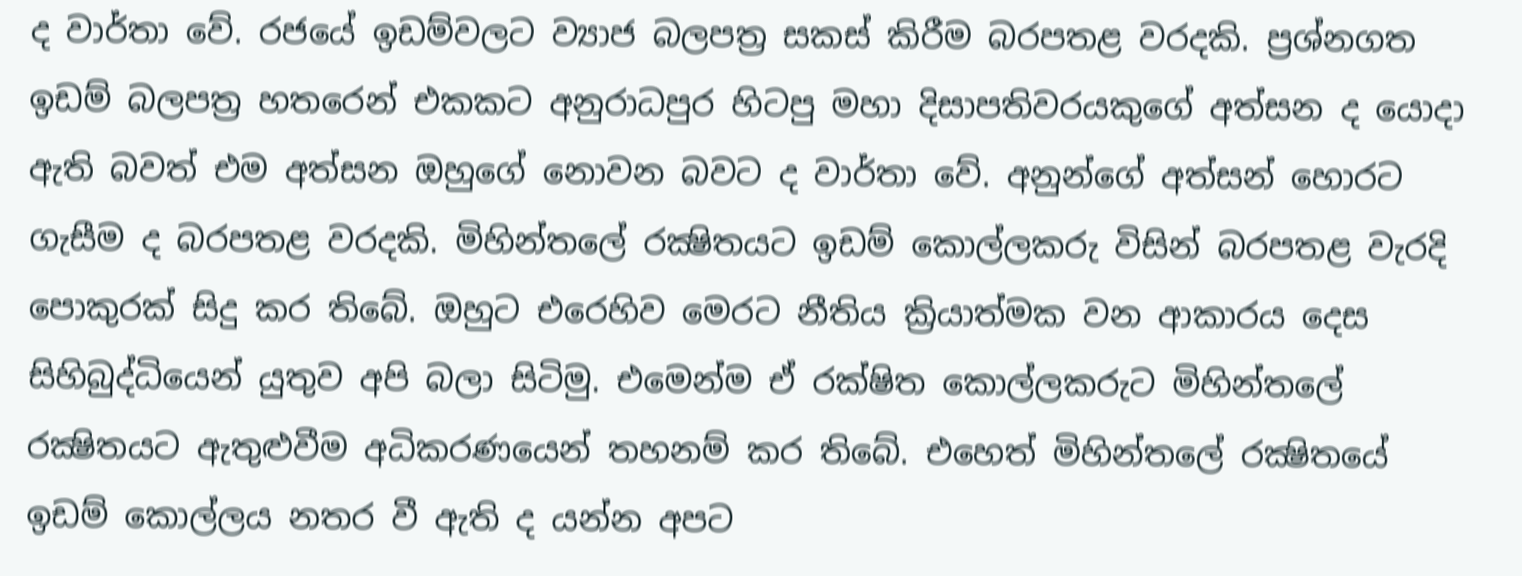ද වාර්තා වේ. රජයේ ඉඩම්වලට ව්‍යාජ බලපත්‍ර සකස් කිරීම බරපතළ වරදකි. ප්‍රශ්නගත ඉඩම් බලපත්‍ර හතරෙන් එකකට අනුරාධපුර හිටපු මහා දිසාපතිවරයකුගේ අත්සන ද යොදා ඇති බවත් එම අත්සන ඔහුගේ නොවන බවට ද වාර්තා වේ. අනුන්ගේ අත්සන් හොරට ගැසීම ද බරපතළ වරදකි. මිහින්තලේ රක්‍ෂිතයට ඉඩම් කොල්ලකරු විසින් බරපතළ වැරදි පොකුරක් සිදු කර තිබේ. ඔහුට එරෙහිව මෙරට නීතිය ක්‍රියාත්මක වන ආකාරය දෙස සිහිබුද්ධියෙන් යුතුව අපි බලා සිටිමු. එමෙන්ම ඒ රක්ෂිත කොල්ලකරුට මිහින්තලේ රක්‍ෂිතයට ඇතුළුවීම අධිකරණයෙන් තහනම් කර තිබේ. එහෙත් මිහින්තලේ රක්‍ෂිතයේ ඉඩම් කොල්ලය නතර වී ඇති ද යන්න අපට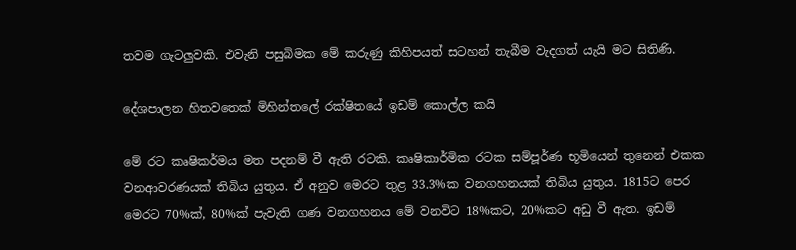තවම ගැටලුවකි. එවැනි පසුබිමක මේ කරුණු කිහිපයත් සටහන් තැබීම වැදගත් යැයි මට සිතිණි.

දේශපාලන හිතවතෙක් මිහින්තලේ රක්ෂිතයේ ඉඩම් කොල්ල කයි

මේ රට කෘෂිකර්මය මත පදනම් වී ඇති රටකි. කෘෂිකාර්මික රටක සම්පූර්ණ භූමියෙන් තුනෙන් එකක වනආවරණයක් තිබිය යුතුය. ඒ අනුව මෙරට තුළ 33.3%ක වනගහනයක් තිබිය යුතුය. 1815ට පෙර මෙරට 70%ක්, 80%ක් පැවැති ගණ වනගහනය මේ වනවිට 18%කට, 20%කට අඩු වී ඇත. ඉඩම්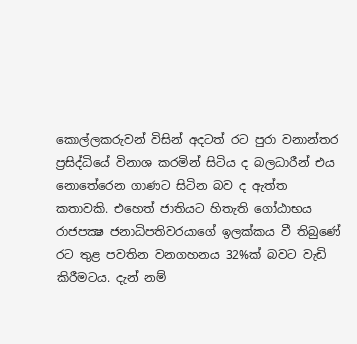කොල්ලකරුවන් විසින් අදටත් රට පුරා වනාන්තර ප්‍රසිද්ධියේ විනාශ කරමින් සිටිය ද බලධාරීන් එය නොතේරෙන ගාණට සිටින බව ද ඇත්ත කතාවකි. එහෙත් ජාතියට හිතැති ගෝඨාභය රාජපක්‍ෂ ජනාධිපතිවරයාගේ ඉලක්කය වී තිබුණේ රට තුළ පවතින වනගහනය 32%ක් බවට වැඩි කිරීමටය. දැන් නම්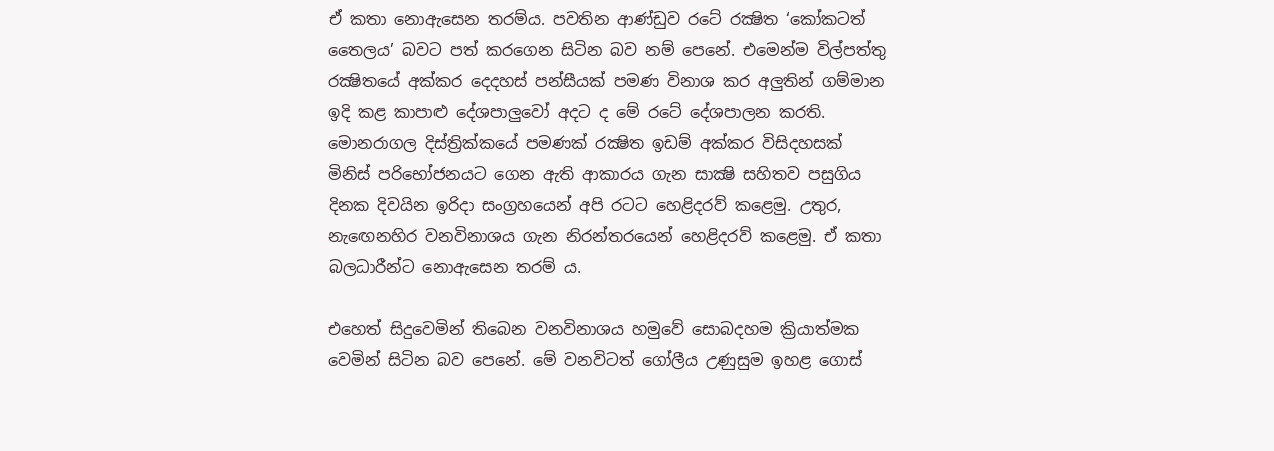ඒ කතා නොඇසෙන තරම්ය. පවතින ආණ්ඩුව රටේ රක්‍ෂිත ‘කෝකටත් තෛලය’ බවට පත් කරගෙන සිටින බව නම් පෙනේ. එමෙන්ම විල්පත්තු රක්‍ෂිතයේ අක්කර දෙදහස් පන්සීයක් පමණ විනාශ කර අලුතින් ගම්මාන ඉදි කළ කාපාළු දේශපාලුවෝ අදට ද මේ රටේ දේශපාලන කරති. මොනරාගල දිස්ත්‍රික්කයේ පමණක් රක්‍ෂිත ඉඩම් අක්කර විසිදහසක් මිනිස් පරිභෝජනයට ගෙන ඇති ආකාරය ගැන සාක්‍ෂි සහිතව පසුගිය දිනක දිවයින ඉරිදා සංග්‍රහයෙන් අපි රටට හෙළිදරව් කළෙමු. උතුර, නැඟෙනහිර වනවිනාශය ගැන නිරන්තරයෙන් හෙළිදරව් කළෙමු. ඒ කතා බලධාරීන්ට නොඇසෙන තරම් ය.

එහෙත් සිදුවෙමින් තිබෙන වනවිනාශය හමුවේ සොබදහම ක්‍රියාත්මක වෙමින් සිටින බව පෙනේ. මේ වනවිටත් ගෝලීය උණුසුම ඉහළ ගොස්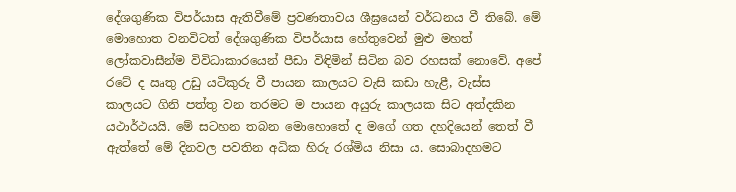දේශගුණික විපර්යාස ඇතිවීමේ ප්‍රවණතාවය ශීඝ්‍රයෙන් වර්ධනය වී තිබේ. මේ මොහොත වනවිටත් දේශගුණික විපර්යාස හේතුවෙන් මුළු මහත් ලෝකවාසීන්ම විවිධාකාරයෙන් පීඩා විඳිමින් සිටින බව රහසක් නොවේ. අපේ රටේ ද ඍතු උඩු යටිකුරු වී පායන කාලයට වැසි කඩා හැළී, වැස්ස කාලයට ගිනි පත්තු වන තරමට ම පායන අයුරු කාලයක සිට අත්දකින යථාර්ථයයි. මේ සටහන තබන මොහොතේ ද මගේ ගත දහදියෙන් තෙත් වී ඇත්තේ මේ දිනවල පවතින අධික හිරු රශ්මිය නිසා ය. සොබාදහමට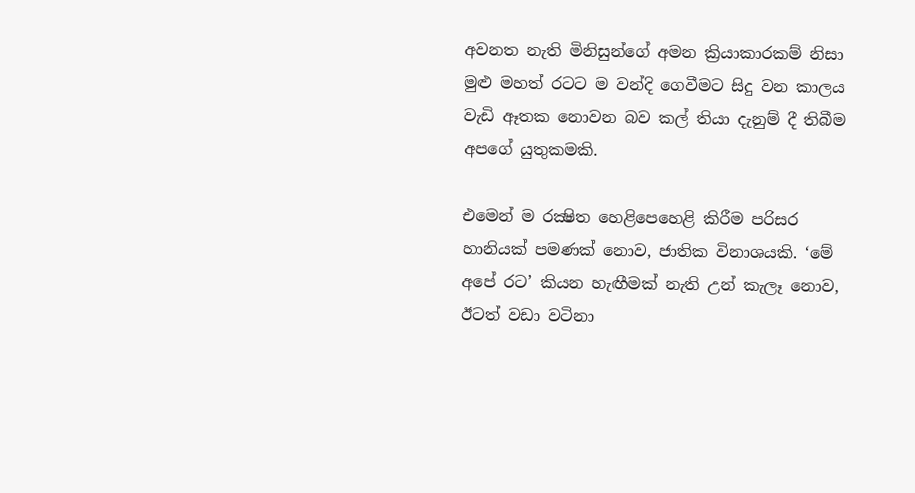අවනත නැති මිනිසුන්ගේ අමන ක්‍රියාකාරකම් නිසා මුළු මහත් රටට ම වන්දි ගෙවීමට සිදු වන කාලය වැඩි ඈතක නොවන බව කල් තියා දැනුම් දී තිබීම අපගේ යුතුකමකි.

එමෙන් ම රක්‍ෂිත හෙළිපෙහෙළි කිරීම පරිසර හානියක් පමණක් නොව, ජාතික විනාශයකි. ‘මේ අපේ රට’ කියන හැඟීමක් නැති උන් කැලෑ නොව, ඊටත් වඩා වටිනා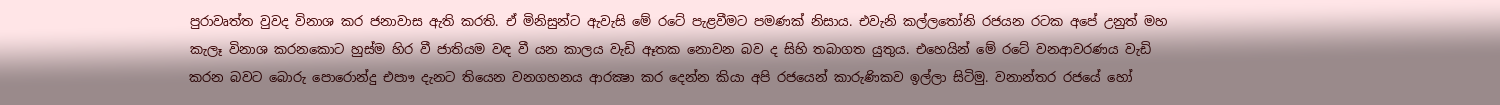පුරාවෘත්ත වුවද විනාශ කර ජනාවාස ඇති කරති. ඒ මිනිසුන්ට ඇවැසි මේ රටේ පැළවීමට පමණක් නිසාය. එවැනි කල්ලතෝනි රජයන රටක අපේ උනුත් මහ කැලෑ විනාශ කරනකොට හුස්ම හිර වී ජාතියම වඳ වී යන කාලය වැඩි ඈතක නොවන බව ද සිහි තබාගත යුතුය. එහෙයින් මේ රටේ වනආවරණය වැඩි කරන බවට බොරු පොරොන්දු එපාෟ දැනට තියෙන වනගහනය ආරක්‍ෂා කර දෙන්න කියා අපි රජයෙන් කාරුණිකව ඉල්ලා සිටිමු. වනාන්තර රජයේ හෝ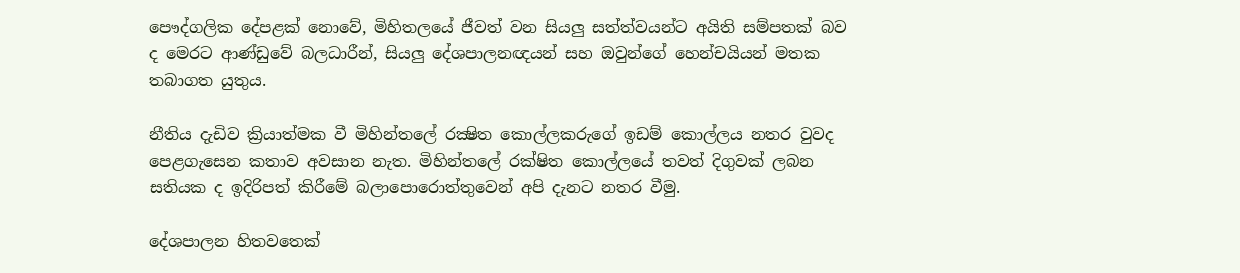පෞද්ගලික දේපළක් නොවේ, මිහිතලයේ ජීවත් වන සියලු සත්ත්වයන්ට අයිති සම්පතක් බව ද මෙරට ආණ්ඩුවේ බලධාරීන්, සියලු දේශපාලනඥයන් සහ ඔවුන්ගේ හෙන්චයියන් මතක තබාගත යුතුය.

නීතිය දැඩිව ක්‍රියාත්මක වී මිහින්තලේ රක්‍ෂිත කොල්ලකරුගේ ඉඩම් කොල්ලය නතර වුවද පෙළගැසෙන කතාව අවසාන නැත. මිහින්තලේ රක්ෂිත කොල්ලයේ තවත් දිගුවක් ලබන සතියක ද ඉදිරිපත් කිරීමේ බලාපොරොත්තුවෙන් අපි දැනට නතර වීමු.

දේශපාලන හිතවතෙක්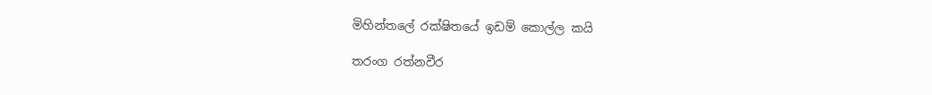මිහින්තලේ රක්ෂිතයේ ඉඩම් කොල්ල කයි

තරංග රත්නවීර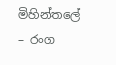මිහින්තලේ – රංග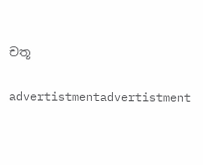චතූ

advertistmentadvertistment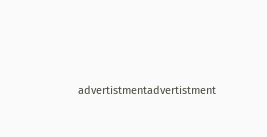advertistmentadvertistment